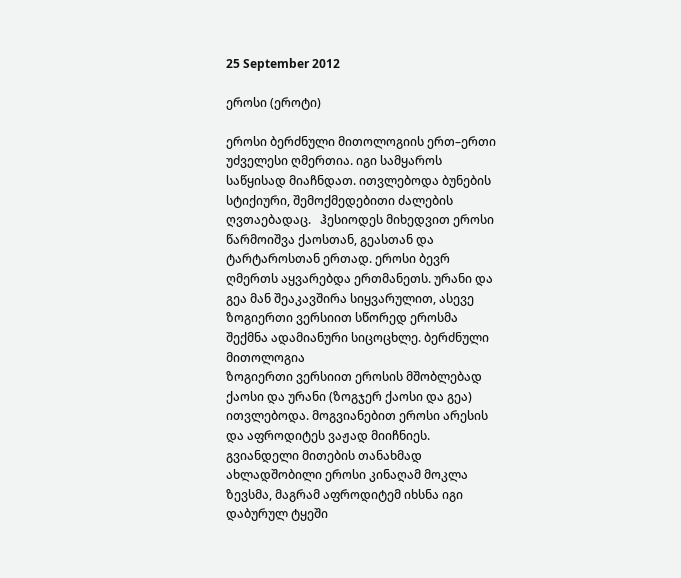25 September 2012

ეროსი (ეროტი)

ეროსი ბერძნული მითოლოგიის ერთ–ერთი უძველესი ღმერთია. იგი სამყაროს საწყისად მიაჩნდათ. ითვლებოდა ბუნების სტიქიური, შემოქმედებითი ძალების ღვთაებადაც.   ჰესიოდეს მიხედვით ეროსი წარმოიშვა ქაოსთან, გეასთან და ტარტაროსთან ერთად. ეროსი ბევრ ღმერთს აყვარებდა ერთმანეთს. ურანი და გეა მან შეაკავშირა სიყვარულით, ასევე ზოგიერთი ვერსიით სწორედ ეროსმა შექმნა ადამიანური სიცოცხლე. ბერძნული მითოლოგია
ზოგიერთი ვერსიით ეროსის მშობლებად ქაოსი და ურანი (ზოგჯერ ქაოსი და გეა) ითვლებოდა. მოგვიანებით ეროსი არესის და აფროდიტეს ვაჟად მიიჩნიეს. გვიანდელი მითების თანახმად ახლადშობილი ეროსი კინაღამ მოკლა ზევსმა, მაგრამ აფროდიტემ იხსნა იგი დაბურულ ტყეში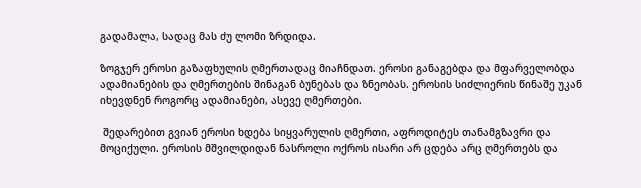გადამალა, სადაც მას ძუ ლომი ზრდიდა.

ზოგჯერ ეროსი გაზაფხულის ღმერთადაც მიაჩნდათ. ეროსი განაგებდა და მფარველობდა ადამიანების და ღმერთების შინაგან ბუნებას და ზნეობას. ეროსის სიძლიერის წინაშე უკან იხევდნენ როგორც ადამიანები, ასევე ღმერთები.

 შედარებით გვიან ეროსი ხდება სიყვარულის ღმერთი, აფროდიტეს თანამგზავრი და მოციქული. ეროსის მშვილდიდან ნასროლი ოქროს ისარი არ ცდება არც ღმერთებს და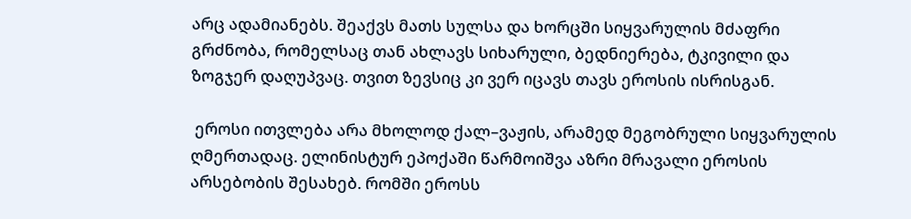არც ადამიანებს. შეაქვს მათს სულსა და ხორცში სიყვარულის მძაფრი გრძნობა, რომელსაც თან ახლავს სიხარული, ბედნიერება, ტკივილი და ზოგჯერ დაღუპვაც. თვით ზევსიც კი ვერ იცავს თავს ეროსის ისრისგან.

 ეროსი ითვლება არა მხოლოდ ქალ–ვაჟის, არამედ მეგობრული სიყვარულის ღმერთადაც. ელინისტურ ეპოქაში წარმოიშვა აზრი მრავალი ეროსის არსებობის შესახებ. რომში ეროსს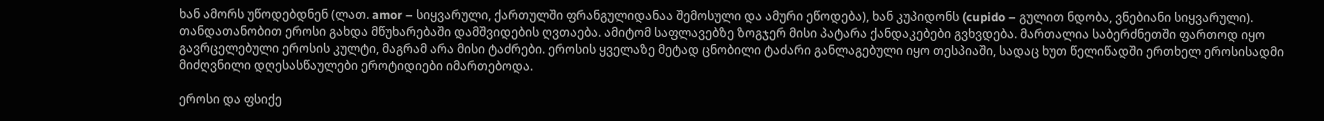ხან ამორს უწოდებდნენ (ლათ. amor – სიყვარული, ქართულში ფრანგულიდანაა შემოსული და ამური ეწოდება), ხან კუპიდონს (cupido – გულით ნდობა, ვნებიანი სიყვარული). თანდათანობით ეროსი გახდა მწუხარებაში დამშვიდების ღვთაება. ამიტომ საფლავებზე ზოგჯერ მისი პატარა ქანდაკებები გვხვდება. მართალია საბერძნეთში ფართოდ იყო გავრცელებული ეროსის კულტი, მაგრამ არა მისი ტაძრები. ეროსის ყველაზე მეტად ცნობილი ტაძარი განლაგებული იყო თესპიაში, სადაც ხუთ წელიწადში ერთხელ ეროსისადმი მიძღვნილი დღესასწაულები ეროტიდიები იმართებოდა.

ეროსი და ფსიქე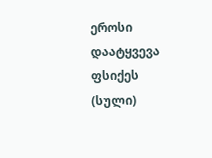ეროსი დაატყვევა ფსიქეს (სული)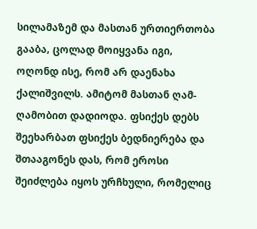სილამაზემ და მასთან ურთიერთობა გააბა, ცოლად მოიყვანა იგი,  ოღონდ ისე, რომ არ დაენახა ქალიშვილს. ამიტომ მასთან ღამ-ღამობით დადიოდა. ფსიქეს დებს შეეხარბათ ფსიქეს ბედნიერება და შთააგონეს დას, რომ ეროსი  შეიძლება იყოს ურჩხული, რომელიც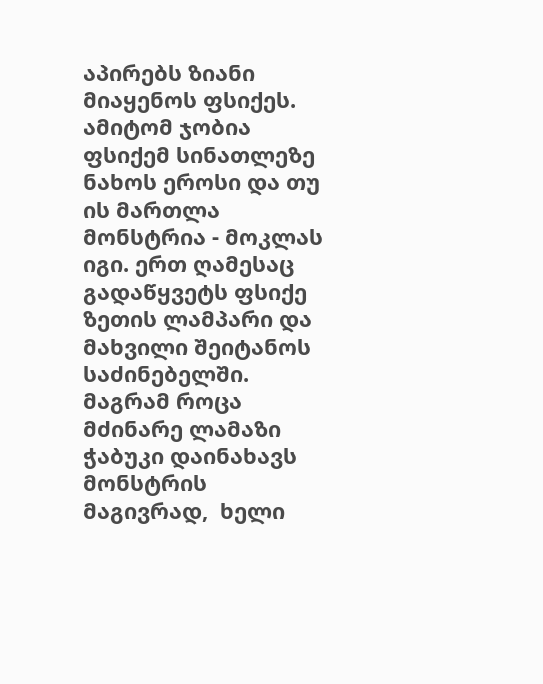აპირებს ზიანი მიაყენოს ფსიქეს. ამიტომ ჯობია ფსიქემ სინათლეზე ნახოს ეროსი და თუ ის მართლა მონსტრია - მოკლას იგი. ერთ ღამესაც გადაწყვეტს ფსიქე ზეთის ლამპარი და მახვილი შეიტანოს საძინებელში. მაგრამ როცა მძინარე ლამაზი ჭაბუკი დაინახავს მონსტრის მაგივრად,  ხელი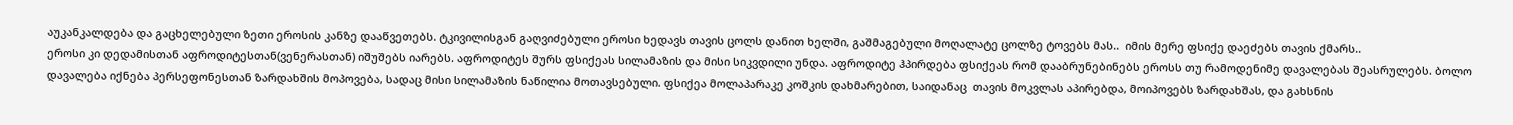აუკანკალდება და გაცხელებული ზეთი ეროსის კანზე დააწვეთებს. ტკივილისგან გაღვიძებული ეროსი ხედავს თავის ცოლს დანით ხელში, გაშმაგებული მოღალატე ცოლზე ტოვებს მას..  იმის მერე ფსიქე დაეძებს თავის ქმარს..
ეროსი კი დედამისთან აფროდიტესთან(ვენერასთან) იშუშებს იარებს. აფროდიტეს შურს ფსიქეას სილამაზის და მისი სიკვდილი უნდა. აფროდიტე ჰპირდება ფსიქეას რომ დააბრუნებინებს ეროსს თუ რამოდენიმე დავალებას შეასრულებს. ბოლო დავალება იქნება პერსეფონესთან ზარდახშის მოპოვება, სადაც მისი სილამაზის ნაწილია მოთავსებული. ფსიქეა მოლაპარაკე კოშკის დახმარებით, საიდანაც  თავის მოკვლას აპირებდა, მოიპოვებს ზარდახშას, და გახსნის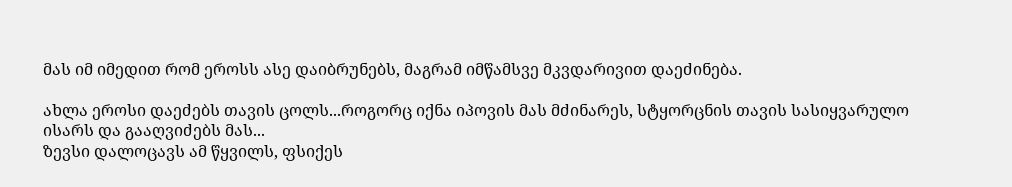მას იმ იმედით რომ ეროსს ასე დაიბრუნებს, მაგრამ იმწამსვე მკვდარივით დაეძინება.

ახლა ეროსი დაეძებს თავის ცოლს...როგორც იქნა იპოვის მას მძინარეს, სტყორცნის თავის სასიყვარულო ისარს და გააღვიძებს მას...
ზევსი დალოცავს ამ წყვილს, ფსიქეს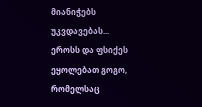მიანიჭებს უკვდავებას...
ეროსს და ფსიქეს ეყოლებათ გოგო, რომელსაც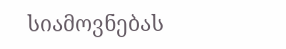სიამოვნებას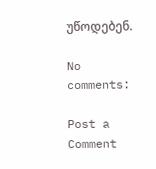უწოდებენ.

No comments:

Post a Comment